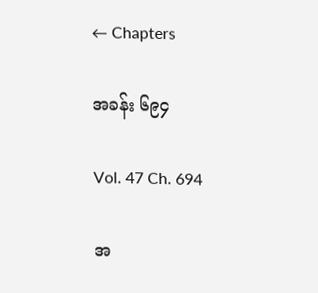← Chapters

အခန်း ၆၉၄

Vol. 47 Ch. 694

အ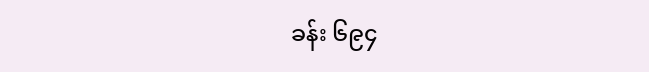ခန်း ၆၉၄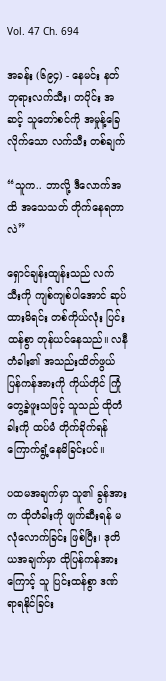Vol. 47 Ch. 694

အခန်း (၆၉၄) - နေမင်း နတ်ဘုရားလက်သီး၊ တပိုင်း အဆင့် သူတော်စင်ကို အမှုန့်ခြေလိုက်သော လက်သီး တစ်ချက်

“သူက.. ဘာလို့ ဒီလောက်အထိ အသေသတ် တိုက်နေရတာလဲ”

ရှောင်ချန်းထျန်းသည် လက်သီးကို ကျစ်ကျစ်ပါအောင် ဆုပ်ထားမိရင်း တစ်ကိုယ်လုံး ပြင်းထန်စွာ တုန်ယင်နေသည်။ လနီတံခါး၏ အသည်းထိတ်ဖွယ် ပြန်ကန်အားကို ကိုယ်တိုင် ကြုံတွေ့ခဲ့ဖူးသဖြင့် သူသည် ထိုတံခါးကို ထပ်မံ တိုက်ခိုက်ရန် ကြောက်ရွံ့နေမိခြင်းပင်။

ပထမအချက်မှာ သူ၏ ခွန်အားက ထိုတံခါးကို ဖျက်ဆီးရန် မလုံလောက်ခြင်း ဖြစ်ပြီး၊ ဒုတိယအချက်မှာ ထိုပြန်ကန်အားကြောင့် သူ ပြင်းထန်စွာ ဒဏ်ရာရနိုင်ခြင်း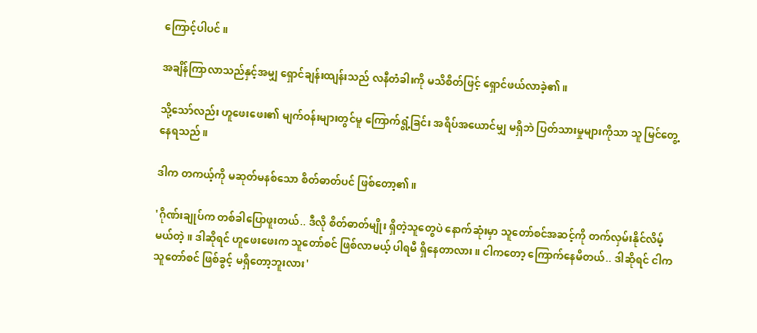ကြောင့်ပါပင်။

အချိန်ကြာလာသည်နှင့်အမျှ ရှောင်ချန်းထျန်းသည် လနီတံခါးကို မသိစိတ်ဖြင့် ရှောင်ဖယ်လာခဲ့၏။

သို့သော်လည်း ဟူဖေးဖေး၏ မျက်ဝန်းများတွင်မူ ကြောက်ရွံ့ခြင်း အရိပ်အယောင်မျှ မရှိဘဲ ပြတ်သားမှုများကိုသာ သူ မြင်တွေ့နေရသည်။

ဒါက တကယ့်ကို မဆုတ်မနစ်သော စိတ်ဓာတ်ပင် ဖြစ်တော့၏။

'ဂိုဏ်းချုပ်က တစ်ခါပြောဖူးတယ်.. ဒီလို စိတ်ဓာတ်မျိုး ရှိတဲ့သူတွေပဲ နောက်ဆုံးမှာ သူတော်စင်အဆင့်ကို တက်လှမ်းနိုင်လိမ့်မယ်တဲ့။ ဒါဆိုရင် ဟူဖေးဖေးက သူတော်စင် ဖြစ်လာမယ့် ပါရမီ ရှိနေတာလား။ ငါကတော့ ကြောက်နေမိတယ်.. ဒါဆိုရင် ငါက သူတော်စင် ဖြစ်ခွင့် မရှိတော့ဘူးလား'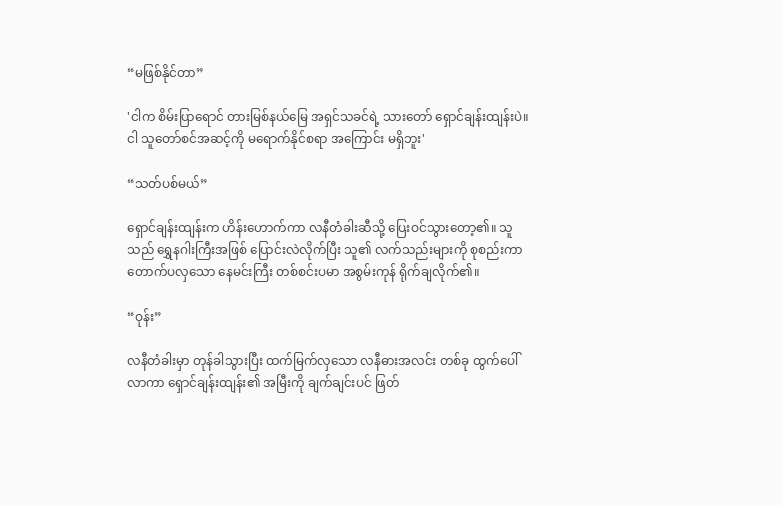“မဖြစ်နိုင်တာ”

'ငါက စိမ်းပြာရောင် တားမြစ်နယ်မြေ အရှင်သခင်ရဲ့ သားတော် ရှောင်ချန်းထျန်းပဲ။ ငါ သူတော်စင်အဆင့်ကို မရောက်နိုင်စရာ အကြောင်း မရှိဘူး'

“သတ်ပစ်မယ်”

ရှောင်ချန်းထျန်းက ဟိန်းဟောက်ကာ လနီတံခါးဆီသို့ ပြေးဝင်သွားတော့၏။ သူသည် ရွှေနဂါးကြီးအဖြစ် ပြောင်းလဲလိုက်ပြီး သူ၏ လက်သည်းများကို စုစည်းကာ တောက်ပလှသော နေမင်းကြီး တစ်စင်းပမာ အစွမ်းကုန် ရိုက်ချလိုက်၏။

“ဝုန်း”

လနီတံခါးမှာ တုန်ခါသွားပြီး ထက်မြက်လှသော လနီဓားအလင်း တစ်ခု ထွက်ပေါ်လာကာ ရှောင်ချန်းထျန်း၏ အမြီးကို ချက်ချင်းပင် ဖြတ်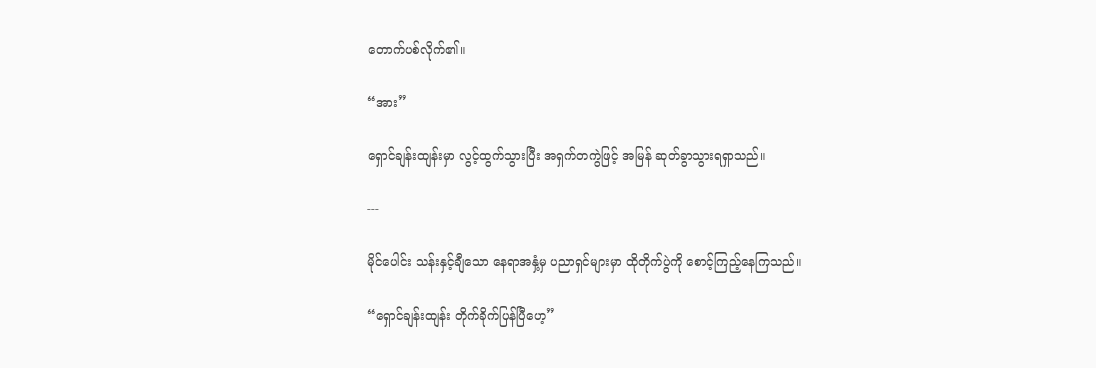တောက်ပစ်လိုက်၏။

“အား”

ရှောင်ချန်းထျန်းမှာ လွင့်ထွက်သွားပြီး အရှက်တကွဲဖြင့် အမြန် ဆုတ်ခွာသွားရရှာသည်။

---

မိုင်ပေါင်း သန်းနှင့်ချီသော နေရာအနှံ့မှ ပညာရှင်များမှာ ထိုတိုက်ပွဲကို စောင့်ကြည့်နေကြသည်။

“ရှောင်ချန်းထျန်း တိုက်ခိုက်ပြန်ပြီဟေ့”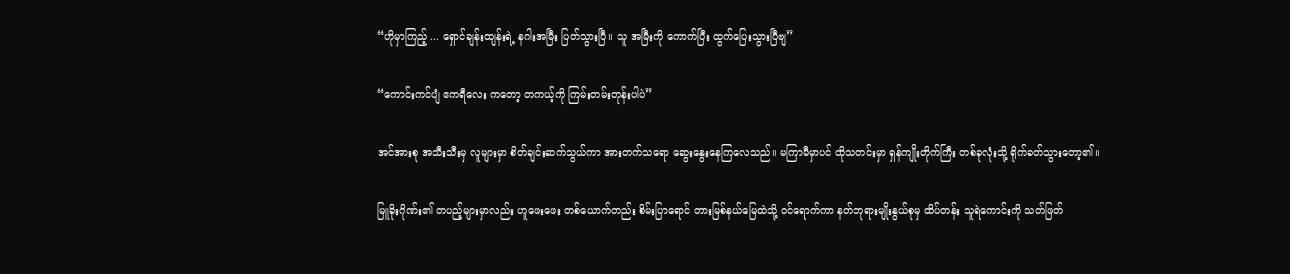“ဟိုမှာကြည့် ... ရှောင်ချန်းထျန်းရဲ့ နဂါးအမြီး ပြတ်သွားပြီ။ သူ အမြီးကို ကောက်ပြီး ထွက်ပြေးသွားပြီဗျ”

“ကောင်းကင်ပျံ ဧကရီလေး ကတော့ တကယ့်ကို ကြမ်းတမ်းတုန်းပါပဲ”

အင်အားစု အသီးသီးမှ လူများမှာ စိတ်ချင်းဆက်သွယ်ကာ အားတက်သရော ဆွေးနွေးနေကြလေသည်။ မကြာမီမှာပင် ထိုသတင်းမှာ ရှန်ကျိုးတိုက်ကြီး တစ်ခုလုံးသို့ ရိုက်ခတ်သွားတော့၏။

မြူခိုးဂိုဏ်း၏ တပည့်များမှာလည်း ဟူဖေးဖေး တစ်ယောက်တည်း စိမ်းပြာရောင် တားမြစ်နယ်မြေထဲသို့ ဝင်ရောက်ကာ နတ်ဘုရားမျိုးနွယ်စုမှ ထိပ်တန်း သူရဲကောင်းကို သတ်ဖြတ်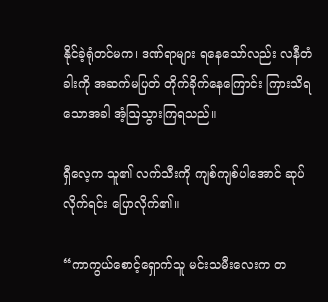နိုင်ခဲ့ရုံတင်မက၊ ဒဏ်ရာများ ရနေသော်လည်း လနီတံခါးကို အဆက်မပြတ် တိုက်ခိုက်နေကြောင်း ကြားသိရသောအခါ အံ့ဩသွားကြရသည်။

ရှီလေ့က သူ၏ လက်သီးကို ကျစ်ကျစ်ပါအောင် ဆုပ်လိုက်ရင်း ပြောလိုက်၏။

“ကာကွယ်စောင့်ရှောက်သူ မင်းသမီးလေးက တ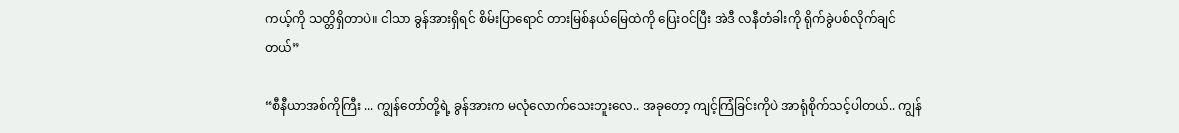ကယ့်ကို သတ္တိရှိတာပဲ။ ငါသာ ခွန်အားရှိရင် စိမ်းပြာရောင် တားမြစ်နယ်မြေထဲကို ပြေးဝင်ပြီး အဲဒီ လနီတံခါးကို ရိုက်ခွဲပစ်လိုက်ချင်တယ်”

“စီနီယာအစ်ကိုကြီး ... ကျွန်တော်တို့ရဲ့ ခွန်အားက မလုံလောက်သေးဘူးလေ.. အခုတော့ ကျင့်ကြံခြင်းကိုပဲ အာရုံစိုက်သင့်ပါတယ်.. ကျွန်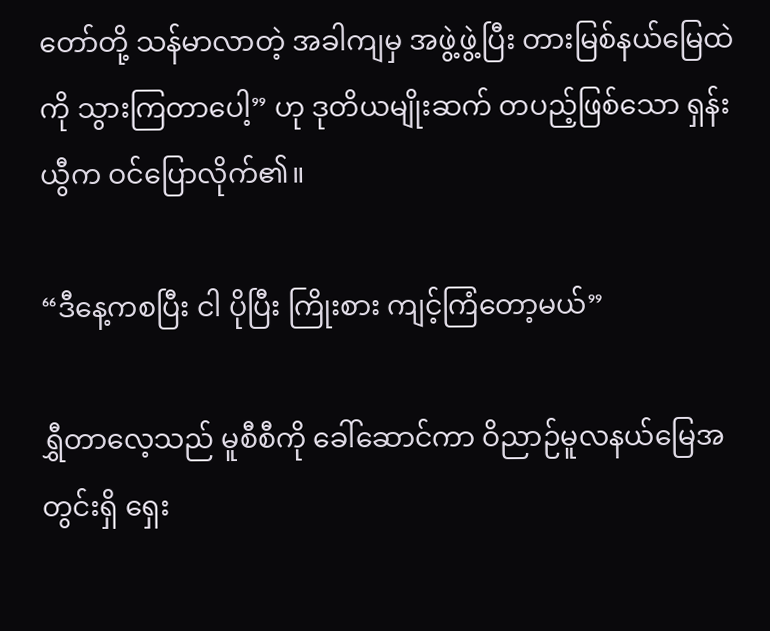တော်တို့ သန်မာလာတဲ့ အခါကျမှ အဖွဲ့ဖွဲ့ပြီး တားမြစ်နယ်မြေထဲကို သွားကြတာပေါ့” ဟု ဒုတိယမျိုးဆက် တပည့်ဖြစ်သော ရှန်းယွီက ဝင်ပြောလိုက်၏။

“ဒီနေ့ကစပြီး ငါ ပိုပြီး ကြိုးစား ကျင့်ကြံတော့မယ်”

ရွှီတာ‌လေ့သည် မူစီစီကို ခေါ်ဆောင်ကာ ဝိညာဉ်မူလနယ်မြေအတွင်းရှိ ရှေး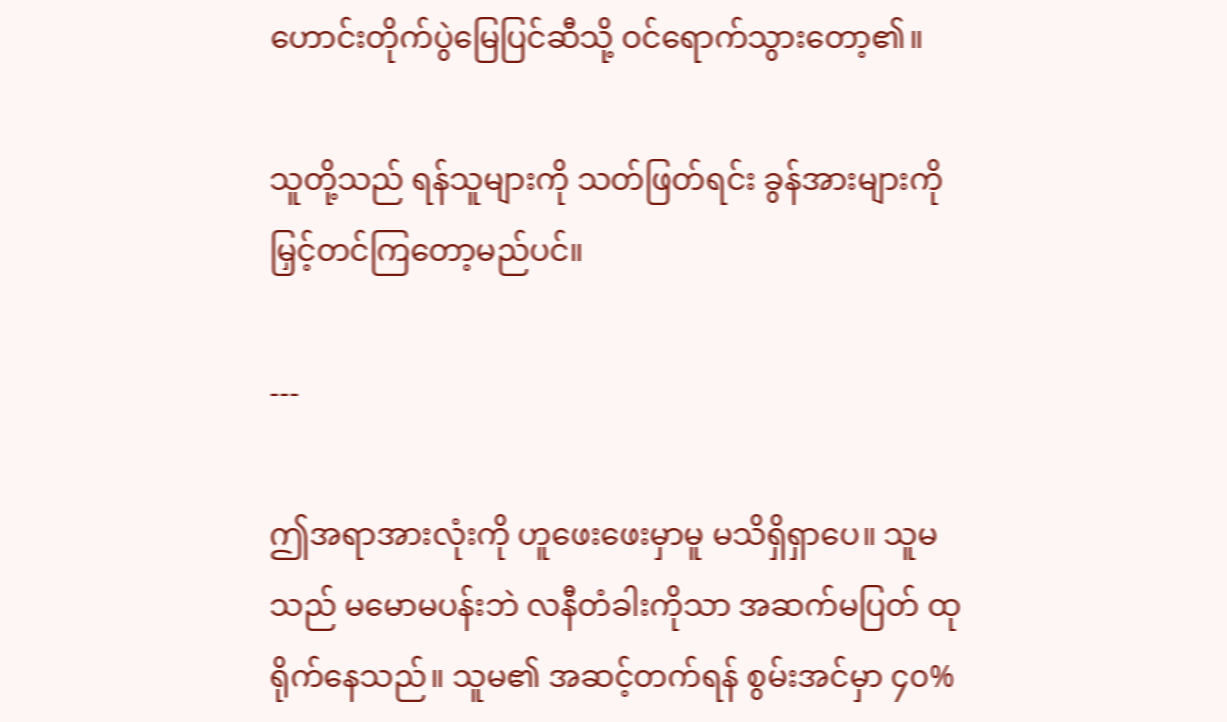ဟောင်းတိုက်ပွဲမြေပြင်ဆီသို့ ဝင်ရောက်သွားတော့၏။

သူတို့သည် ရန်သူများကို သတ်ဖြတ်ရင်း ခွန်အားများကို မြှင့်တင်ကြတော့မည်ပင်။

---

ဤအရာအားလုံးကို ဟူဖေးဖေးမှာမူ မသိရှိရှာပေ။ သူမသည် မမောမပန်းဘဲ လနီတံခါးကိုသာ အဆက်မပြတ် ထုရိုက်နေသည်။ သူမ၏ အဆင့်တက်ရန် စွမ်းအင်မှာ ၄၀%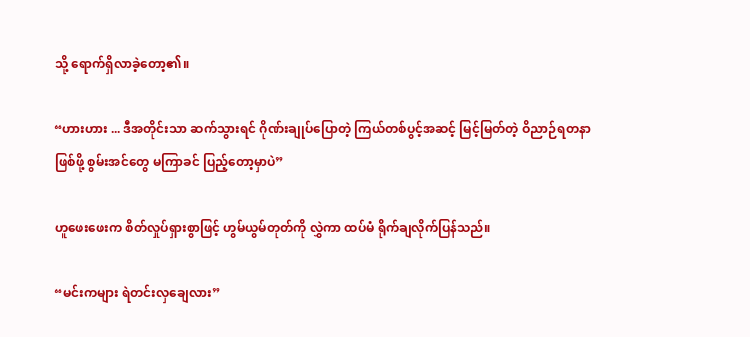သို့ ရောက်ရှိလာခဲ့တော့၏။

“ဟားဟား ... ဒီအတိုင်းသာ ဆက်သွားရင် ဂိုဏ်းချုပ်ပြောတဲ့ ကြယ်တစ်ပွင့်အဆင့် မြင့်မြတ်တဲ့ ဝိညာဉ်ရတနာ ဖြစ်ဖို့ စွမ်းအင်တွေ မကြာခင် ပြည့်တော့မှာပဲ”

ဟူဖေးဖေးက စိတ်လှုပ်ရှားစွာဖြင့် ဟွမ်ယွမ်တုတ်ကို လွှဲကာ ထပ်မံ ရိုက်ချလိုက်ပြန်သည်။

“မင်းကများ ရဲတင်းလှချေလား”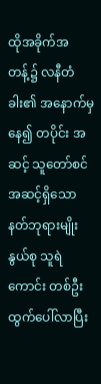ထိုအခိုက်အတန့်၌ လနီတံခါး၏ အနောက်မှနေ၍ တပိုင်း အဆင့် သူတော်စင်အဆင့်ရှိသော နတ်ဘုရားမျိုးနွယ်စု သူရဲကောင်း တစ်ဦး ထွက်ပေါ်လာပြီး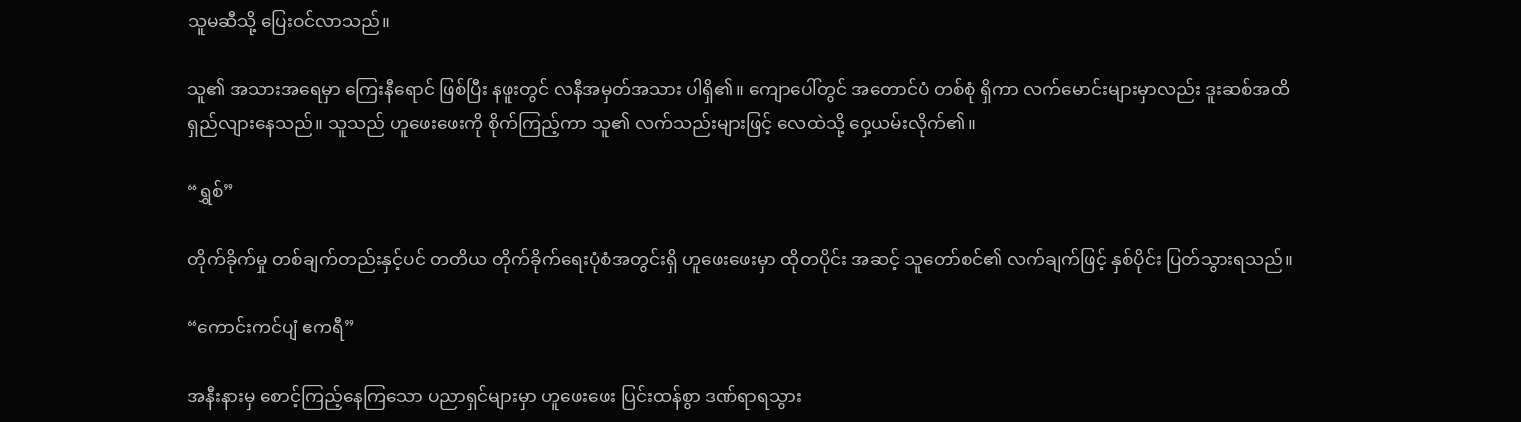သူမဆီသို့ ပြေးဝင်လာသည်။

သူ၏ အသားအရေမှာ ကြေးနီရောင် ဖြစ်ပြီး နဖူးတွင် လနီအမှတ်အသား ပါရှိ၏။ ကျောပေါ်တွင် အတောင်ပံ တစ်စုံ ရှိကာ လက်မောင်းများမှာလည်း ဒူးဆစ်အထိ ရှည်လျားနေသည်။ သူသည် ဟူဖေးဖေးကို စိုက်ကြည့်ကာ သူ၏ လက်သည်းများဖြင့် လေထဲသို့ ဝှေ့ယမ်းလိုက်၏။

“ရွှစ်”

တိုက်ခိုက်မှု တစ်ချက်တည်းနှင့်ပင် တတိယ တိုက်ခိုက်ရေးပုံစံအတွင်းရှိ ဟူဖေးဖေးမှာ ထိုတပိုင်း အဆင့် သူတော်စင်၏ လက်ချက်ဖြင့် နှစ်ပိုင်း ပြတ်သွားရသည်။

“ကောင်းကင်ပျံ ဧကရီ”

အနီးနားမှ စောင့်ကြည့်နေကြသော ပညာရှင်များမှာ ဟူဖေးဖေး ပြင်းထန်စွာ ဒဏ်ရာရသွား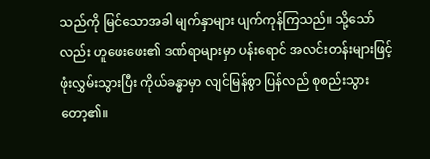သည်ကို မြင်သောအခါ မျက်နှာများ ပျက်ကုန်ကြသည်။ သို့သော်လည်း ဟူဖေးဖေး၏ ဒဏ်ရာများမှာ ပန်းရောင် အလင်းတန်းများဖြင့် ဖုံးလွှမ်းသွားပြီး ကိုယ်ခန္ဓာမှာ လျင်မြန်စွာ ပြန်လည် စုစည်းသွားတော့၏။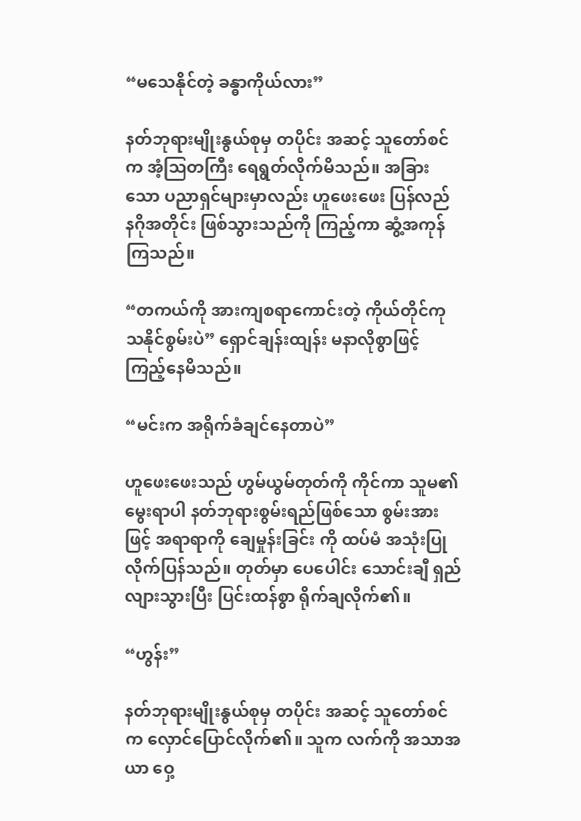“မသေနိုင်တဲ့ ခန္ဓာကိုယ်လား”

နတ်ဘုရားမျိုးနွယ်စုမှ တပိုင်း အဆင့် သူတော်စင်က အံ့ဩတကြီး ရေရွတ်လိုက်မိသည်။ အခြားသော ပညာရှင်များမှာလည်း ဟူဖေးဖေး ပြန်လည် နဂိုအတိုင်း ဖြစ်သွားသည်ကို ကြည့်ကာ ဆွံ့အကုန်ကြသည်။

“တကယ်ကို အားကျစရာကောင်းတဲ့ ကိုယ်တိုင်ကုသနိုင်စွမ်းပဲ” ရှောင်ချန်းထျန်း မနာလိုစွာဖြင့် ကြည့်နေမိသည်။

“မင်းက အရိုက်ခံချင်နေတာပဲ”

ဟူဖေးဖေးသည် ဟွမ်ယွမ်တုတ်ကို ကိုင်ကာ သူမ၏ မွေးရာပါ နတ်ဘုရားစွမ်းရည်ဖြစ်သော စွမ်းအားဖြင့် အရာရာကို ချေမှုန်းခြင်း ကို ထပ်မံ အသုံးပြုလိုက်ပြန်သည်။ တုတ်မှာ ပေပေါင်း သောင်းချီ ရှည်လျားသွားပြီး ပြင်းထန်စွာ ရိုက်ချလိုက်၏။

“ဟွန်း”

နတ်ဘုရားမျိုးနွယ်စုမှ တပိုင်း အဆင့် သူတော်စင်က လှောင်ပြောင်လိုက်၏။ သူက လက်ကို အသာအယာ ဝှေ့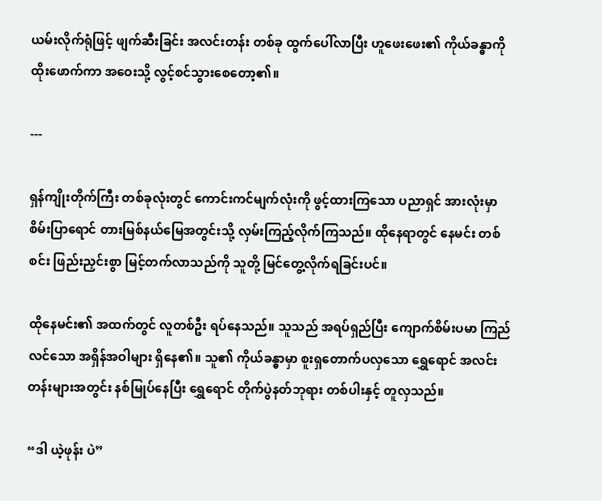ယမ်းလိုက်ရုံဖြင့် ဖျက်ဆီးခြင်း အလင်းတန်း တစ်ခု ထွက်ပေါ်လာပြီး ဟူဖေးဖေး၏ ကိုယ်ခန္ဓာကို ထိုးဖောက်ကာ အဝေးသို့ လွင့်စင်သွားစေတော့၏။

---

ရှန်ကျိုးတိုက်ကြီး တစ်ခုလုံးတွင် ကောင်းကင်မျက်လုံးကို ဖွင့်ထားကြသော ပညာရှင် အားလုံးမှာ စိမ်းပြာရောင် တားမြစ်နယ်မြေအတွင်းသို့ လှမ်းကြည့်လိုက်ကြသည်။ ထိုနေရာတွင် နေမင်း တစ်စင်း ဖြည်းညှင်းစွာ မြင့်တက်လာသည်ကို သူတို့ မြင်တွေ့လိုက်ရခြင်းပင်။

ထိုနေမင်း၏ အထက်တွင် လူတစ်ဦး ရပ်နေသည်။ သူသည် အရပ်ရှည်ပြီး ကျောက်စိမ်းပမာ ကြည်လင်သော အရှိန်အဝါများ ရှိနေ၏။ သူ၏ ကိုယ်ခန္ဓာမှာ စူးရှတောက်ပလှသော ရွှေရောင် အလင်းတန်းများအတွင်း နစ်မြုပ်နေပြီး ရွှေရောင် တိုက်ပွဲနတ်ဘုရား တစ်ပါးနှင့် တူလှသည်။

“ဒါ ယဲ့ဖုန်း ပဲ”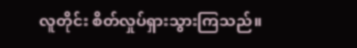လူတိုင်း စိတ်လှုပ်ရှားသွားကြသည်။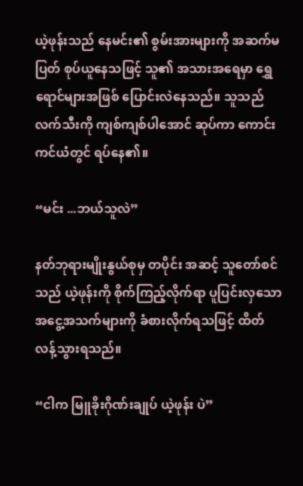ယဲ့ဖုန်းသည် နေမင်း၏ စွမ်းအားများကို အဆက်မပြတ် စုပ်ယူနေသဖြင့် သူ၏ အသားအရေမှာ ရွှေရောင်များအဖြစ် ပြောင်းလဲနေသည်။ သူသည် လက်သီးကို ကျစ်ကျစ်ပါအောင် ဆုပ်ကာ ကောင်းကင်ယံတွင် ရပ်နေ၏။

“မင်း ...ဘယ်သူလဲ”

နတ်ဘုရားမျိုးနွယ်စုမှ တပိုင်း အဆင့် သူတော်စင်သည် ယဲ့ဖုန်းကို စိုက်ကြည့်လိုက်ရာ ပူပြင်းလှသော အငွေ့အသက်များကို ခံစားလိုက်ရသဖြင့် ထိတ်လန့်သွားရသည်။

“ငါက မြူခိုးဂိုဏ်းချုပ် ယဲ့ဖုန်း ပဲ”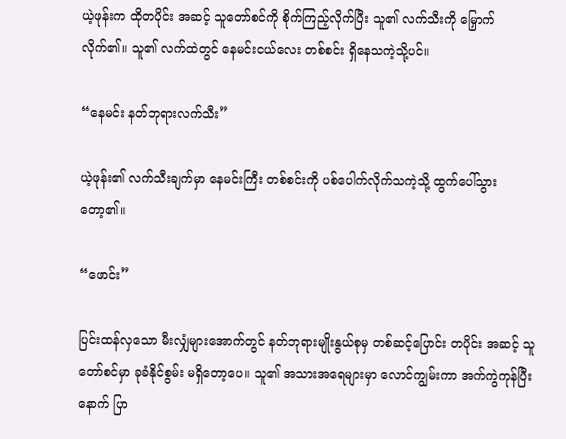ယဲ့ဖုန်းက ထိုတပိုင်း အဆင့် သူတော်စင်ကို စိုက်ကြည့်လိုက်ပြီး သူ၏ လက်သီးကို မြှောက်လိုက်၏။ သူ၏ လက်ထဲတွင် နေမင်းငယ်လေး တစ်စင်း ရှိနေသကဲ့သို့ပင်။

“နေမင်း နတ်ဘုရားလက်သီး”

ယဲ့ဖုန်း၏ လက်သီးချက်မှာ နေမင်းကြီး တစ်စင်းကို ပစ်ပေါက်လိုက်သကဲ့သို့ ထွက်ပေါ်သွားတော့၏။

“ဖောင်း”

ပြင်းထန်လှသော မီးလျှံများအောက်တွင် နတ်ဘုရားမျိုးနွယ်စုမှ တစ်ဆင့်ပြောင်း တပိုင်း အဆင့် သူတော်စင်မှာ ခုခံနိုင်စွမ်း မရှိတော့ပေ။ သူ၏ အသားအရေများမှာ လောင်ကျွမ်းကာ အက်ကွဲကုန်ပြီးနောက် ပြာ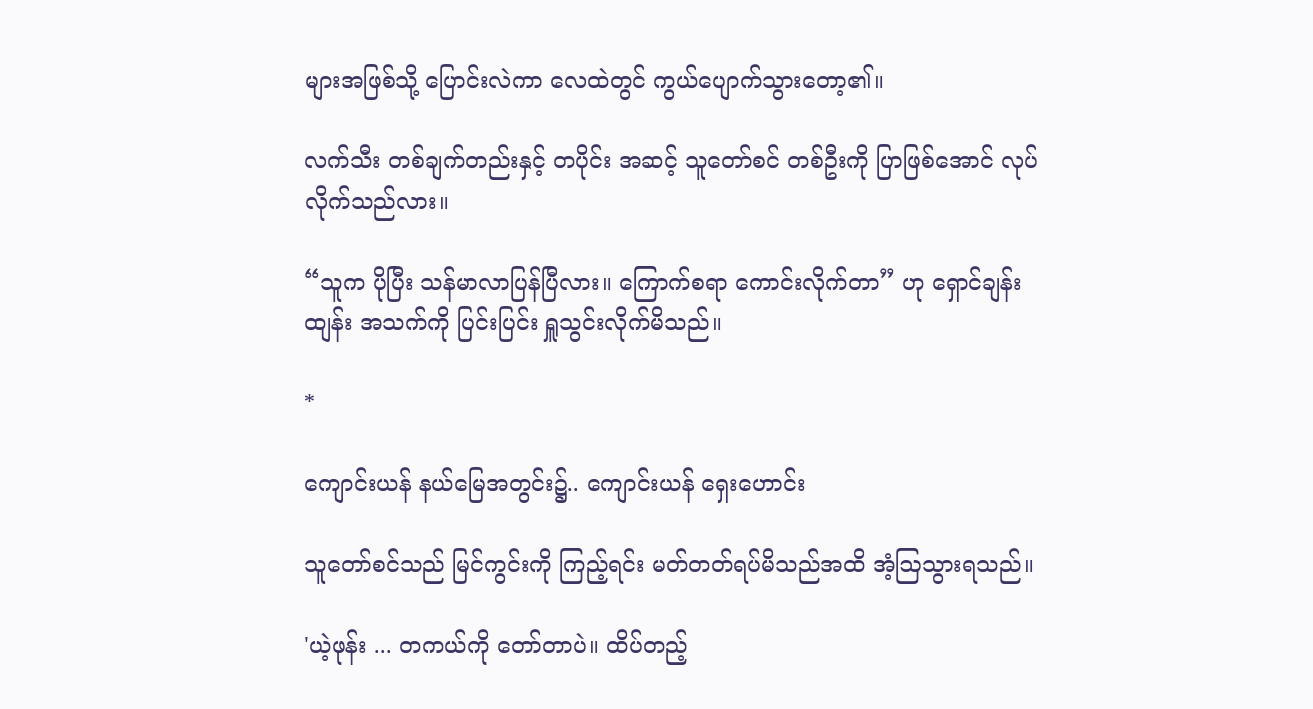များအဖြစ်သို့ ပြောင်းလဲကာ လေထဲတွင် ကွယ်ပျောက်သွားတော့၏။

လက်သီး တစ်ချက်တည်းနှင့် တပိုင်း အဆင့် သူတော်စင် တစ်ဦးကို ပြာဖြစ်အောင် လုပ်လိုက်သည်လား။

“သူက ပိုပြီး သန်မာလာပြန်ပြီလား။ ကြောက်စရာ ကောင်းလိုက်တာ” ဟု ရှောင်ချန်းထျန်း အသက်ကို ပြင်းပြင်း ရှူသွင်းလိုက်မိသည်။

*

ကျောင်းယန် နယ်မြေအတွင်း၌.. ကျောင်းယန် ရှေးဟောင်း

သူတော်စင်သည် မြင်ကွင်းကို ကြည့်ရင်း မတ်တတ်ရပ်မိသည်အထိ အံ့ဩသွားရသည်။

'ယဲ့ဖုန်း ... တကယ်ကို တော်တာပဲ။ ထိပ်တည့်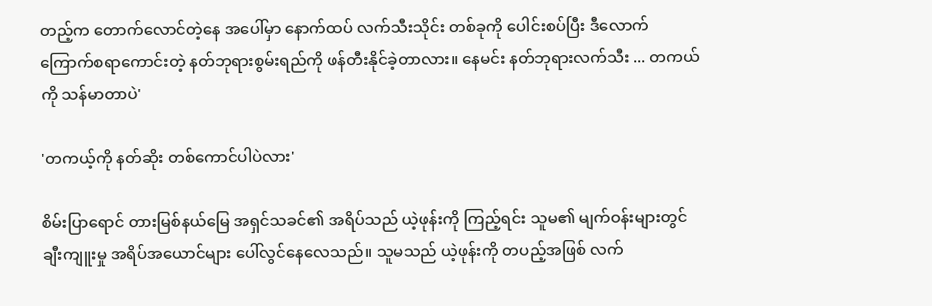တည့်က တောက်လောင်တဲ့နေ အပေါ်မှာ နောက်ထပ် လက်သီးသိုင်း တစ်ခုကို ပေါင်းစပ်ပြီး ဒီလောက် ကြောက်စရာကောင်းတဲ့ နတ်ဘုရားစွမ်းရည်ကို ဖန်တီးနိုင်ခဲ့တာလား။ နေမင်း နတ်ဘုရားလက်သီး ... တကယ်ကို သန်မာတာပဲ'

'တကယ့်ကို နတ်ဆိုး တစ်ကောင်ပါပဲလား'

စိမ်းပြာရောင် တားမြစ်နယ်မြေ အရှင်သခင်၏ အရိပ်သည် ယဲ့ဖုန်းကို ကြည့်ရင်း သူမ၏ မျက်ဝန်းများတွင် ချီးကျူးမှု အရိပ်အယောင်များ ပေါ်လွင်နေလေသည်။ သူမသည် ယဲ့ဖုန်းကို တပည့်အဖြစ် လက်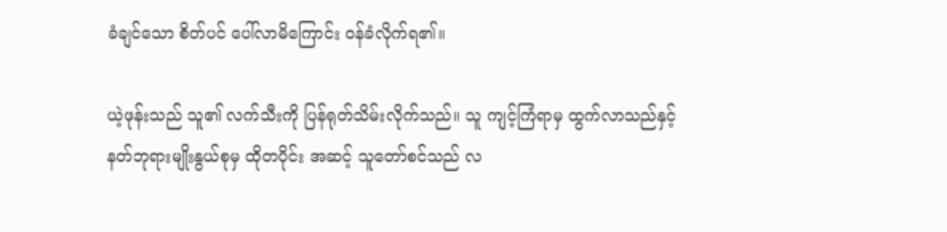ခံချင်သော စိတ်ပင် ပေါ်လာမိကြောင်း ဝန်ခံလိုက်ရ၏။

ယဲ့ဖုန်းသည် သူ၏ လက်သီးကို ပြန်ရုတ်သိမ်းလိုက်သည်။ သူ ကျင့်ကြံရာမှ ထွက်လာသည်နှင့် နတ်ဘုရားမျိုးနွယ်စုမှ ထိုတပိုင်း အဆင့် သူတော်စင်သည် လ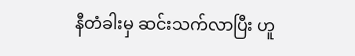နီတံခါးမှ ဆင်းသက်လာပြီး ဟူ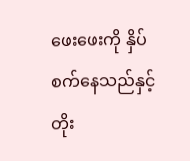ဖေးဖေးကို နှိပ်စက်နေသည်နှင့် တိုး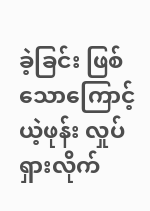ခဲ့ခြင်း ဖြစ်သောကြောင့် ယဲ့ဖုန်း လှုပ်ရှားလိုက်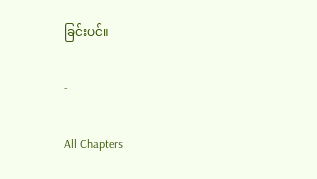ခြင်းပင်။

-

All Chapters